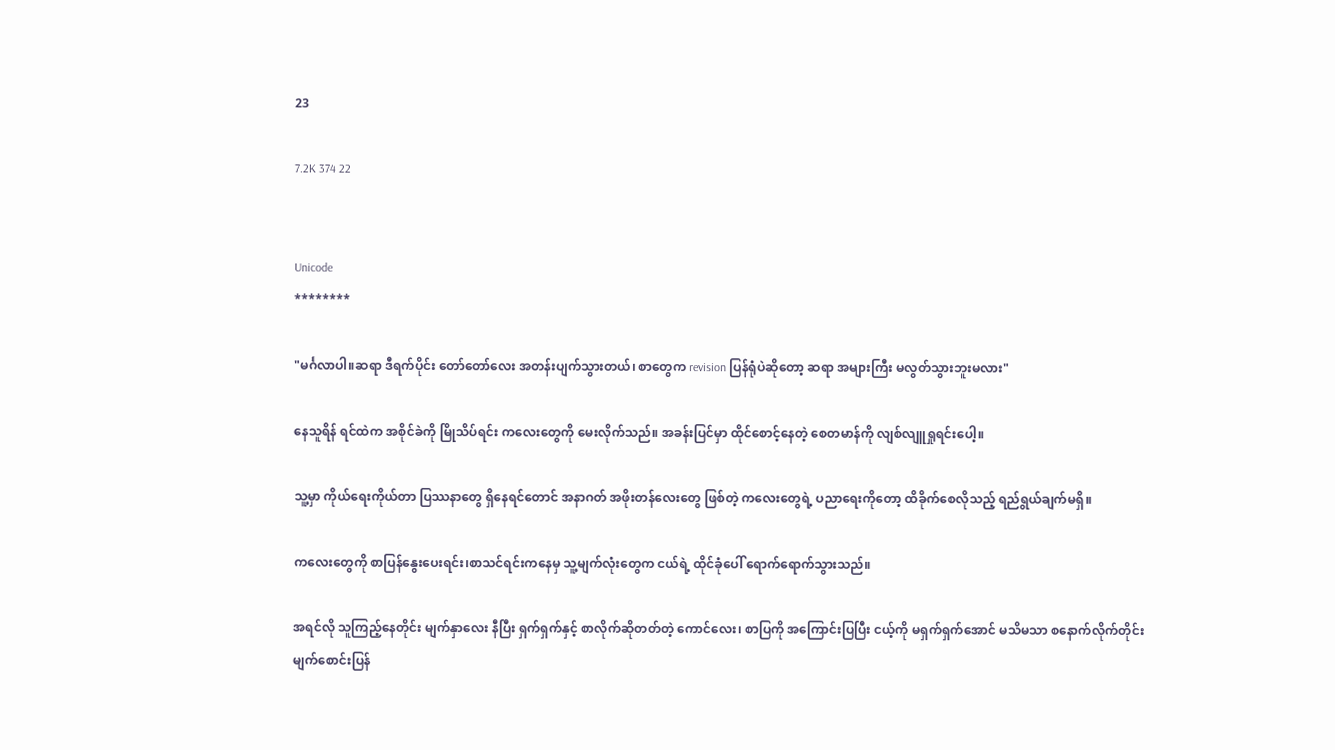23

7.2K 374 22


Unicode
********

"မင်္ဂလာပါ။ဆရာ ဒီရက်ပိုင်း တော်တော်လေး အတန်းပျက်သွားတယ်၊ စာတွေက revision ပြန်ရုံပဲဆိုတော့ ဆရာ အများကြီး မလွတ်သွားဘူးမလား"

နေသူရိန် ရင်ထဲက အစိုင်ခဲကို မြိုသိပ်ရင်း ကလေးတွေကို မေးလိုက်သည်။ အခန်းပြင်မှာ ထိုင်စောင့်နေတဲ့ စေတမာန်ကို လျစ်လျူရှုရင်းပေါ့။

သူ့မှာ ကိုယ်ရေးကိုယ်တာ ပြဿနာတွေ ရှိနေရင်တောင် အနာဂတ် အဖိုးတန်လေးတွေ ဖြစ်တဲ့ ကလေးတွေရဲ့ ပညာရေးကိုတော့ ထိခိုက်စေလိုသည့် ရည်ရွယ်ချက်မရှိ။

ကလေးတွေကို စာပြန်နွေးပေးရင်း၊စာသင်ရင်းကနေမှ သူ့မျက်လုံးတွေက ငယ်ရဲ့ ထိုင်ခုံပေါ် ရောက်ရောက်သွားသည်။

အရင်လို သူကြည့်နေတိုင်း မျက်နှာလေး နီပြီး ရှက်ရှက်နှင့် စာလိုက်ဆိုတတ်တဲ့ ကောင်လေး၊ စာပြကို အကြောင်းပြပြီး ငယ့်ကို မရှက်ရှက်အောင် မသိမသာ စနောက်လိုက်တိုင်း မျက်စောင်းပြန်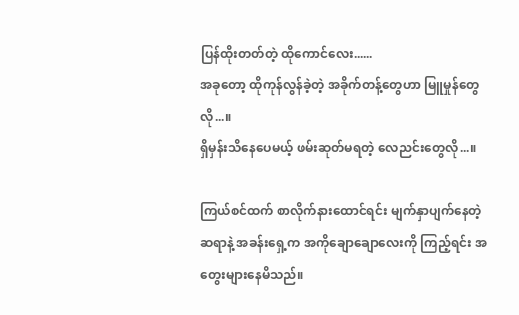ပြန်ထိုးတတ်တဲ့ ထိုကောင်လေး......
အခုတော့ ထိုကုန်လွန်ခဲ့တဲ့ အခိုက်တန့်တွေဟာ မြူမှုန်တွေလို...။
ရှိမှန်းသိနေပေမယ့် ဖမ်းဆုတ်မရတဲ့ လေညင်းတွေလို...။

ကြယ်စင်ထက် စာလိုက်နားထောင်ရင်း မျက်နှာပျက်နေတဲ့ ဆရာနဲ့ အခန်းရှေ့က အကိုချောချောလေးကို ကြည့်ရင်း အတွေးများနေမိသည်။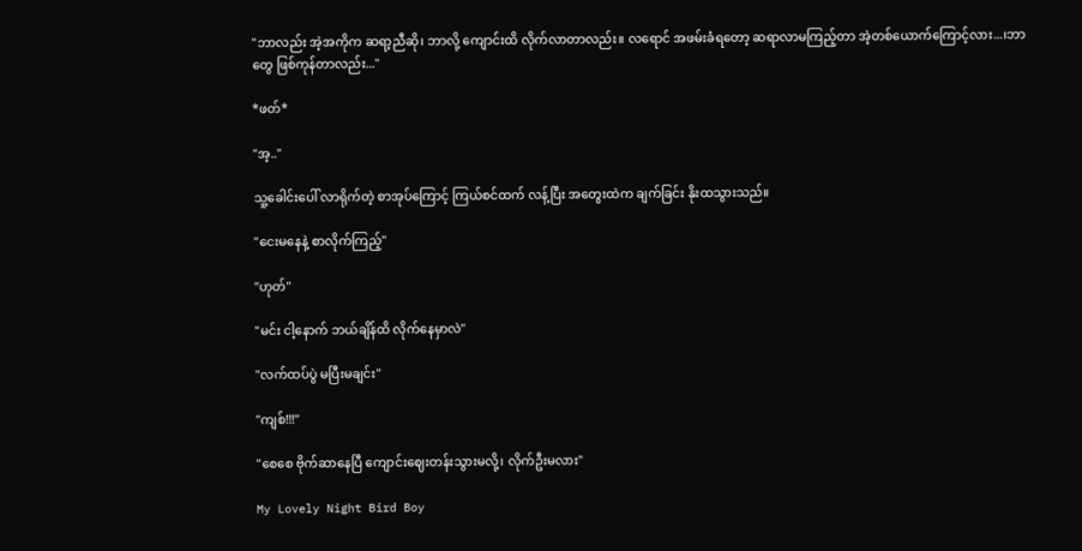"ဘာလည်း အဲ့အကိုက ဆရာ့ညီဆို၊ ဘာလို့ ကျောင်းထိ လိုက်လာတာလည်း။ လရောင် အဖမ်းခံရတော့ ဆရာလာမကြည့်တာ အဲ့တစ်ယောက်ကြောင့်လား...၊ဘာတွေ ဖြစ်ကုန်တာလည်း..."

*ဖတ်*

"အ့.."

သူ့ခေါင်းပေါ် လာရိုက်တဲ့ စာအုပ်ကြောင့် ကြယ်စင်ထက် လန့်ပြီး အတွေးထဲက ချက်ခြင်း နိုးထသွားသည်။

"ငေးမနေနဲ့ စာလိုက်ကြည့်"

"ဟုတ်"

"မင်း ငါ့နောက် ဘယ်ချိန်ထိ လိုက်နေမှာလဲ"

"လက်ထပ်ပွဲ မပြီးမချင်း"

"ကျစ်!!!"

"စေစေ ဗိုက်ဆာနေပြီ ကျောင်းဈေးတန်းသွားမလို့၊ လိုက်ဦးမလား"

My Lovely Night Bird Boy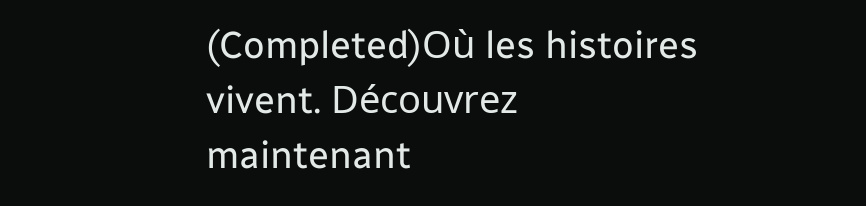(Completed)Où les histoires vivent. Découvrez maintenant